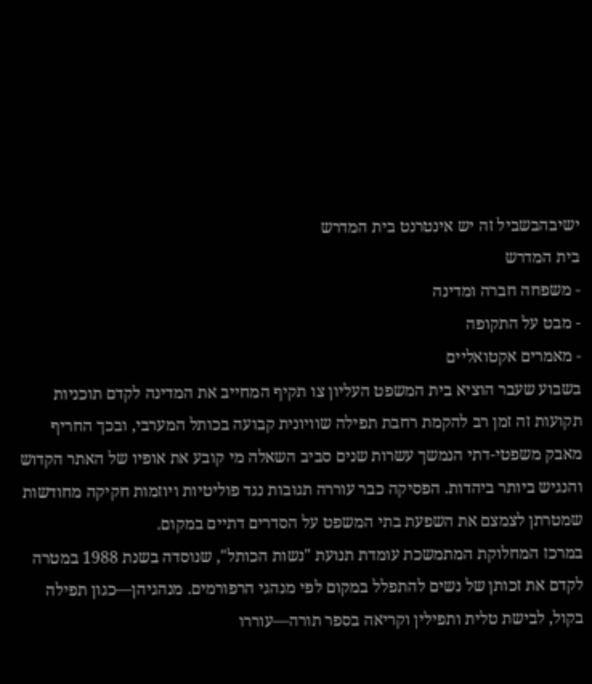ישיבהבשביל זה יש אינטרנט בית המדרש
בית המדרש
- משפחה חברה ומדינה
- מבט על התקופה
- מאמרים אקטואליים
בשבוע שעבר הוציא בית המשפט העליון צו תקיף המחייב את המדינה לקדם תוכניות תקועות זה זמן רב להקמת רחבת תפילה שוויונית קבועה בכותל המערבי, ובכך החריף מאבק משפטי-דתי הנמשך עשרות שנים סביב השאלה מי קובע את אופיו של האתר הקדוש והנגיש ביותר ביהדות. הפסיקה כבר עוררה תגובות נגד פוליטיות ויוזמות חקיקה מחודשות שמטרתן לצמצם את השפעת בתי המשפט על הסדרים דתיים במקום.
במרכז המחלוקת המתמשכת עומדת תנועת "נשות הכותל", שנוסדה בשנת 1988 במטרה לקדם את זכותן של נשים להתפלל במקום לפי מנהגי הרפורמים. מנהגיהן—כגון תפילה בקול, לבישת טלית ותפילין וקריאה בספר תורה—עוררו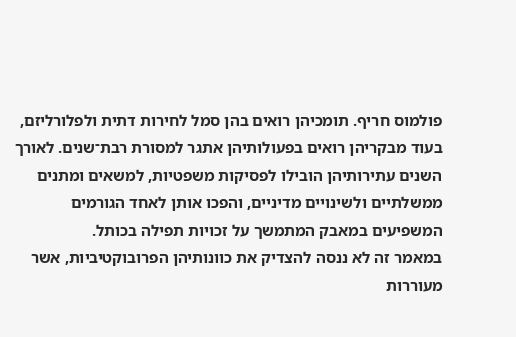פולמוס חריף. תומכיהן רואים בהן סמל לחירות דתית ולפלורליזם, בעוד מבקריהן רואים בפעולותיהן אתגר למסורת רבת־שנים. לאורך השנים עתירותיהן הובילו לפסיקות משפטיות, למשאים ומתנים ממשלתיים ולשינויים מדיניים, והפכו אותן לאחד הגורמים המשפיעים במאבק המתמשך על זכויות תפילה בכותל.
במאמר זה לא ננסה להצדיק את כוונותיהן הפרובוקטיביות, אשר מעוררות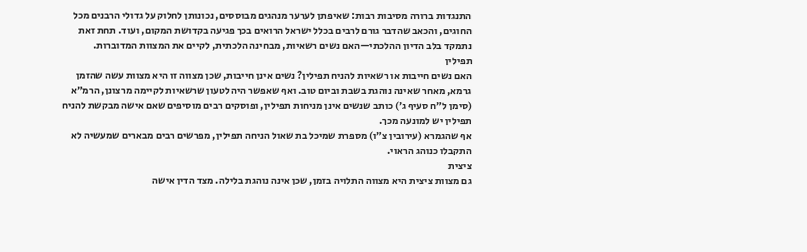התנגדות ברורה מסיבות רבות: שאיפתן לערער מנהגים מבוססים, נכונותן לחלוק על גדולי הרבנים מכל החוגים, והכאב שהדבר גורם לרבים בכלל ישראל הרואים בכך פגיעה בקדושת המקום, ועוד. תחת זאת נתמקד בלב הדיון ההלכתי—האם נשים רשאיות, מבחינה הלכתית, לקיים את המצוות המדוברות.
תפילין
האם נשים חייבות או רשאיות להניח תפילין? נשים אינן חייבות, שכן מצווה זו היא מצוות עשה שהזמן גרמא, מאחר שאינה נוהגת בשבת וביום טוב. ואף שאפשר היה לטעון שרשאיות לקיימה מרצונן, הרמ״א (סימן ל״ח סעיף ג׳) כותב שנשים אינן מניחות תפילין, ופוסקים רבים מוסיפים שאם אישה מבקשת להניח תפילין יש למונעה מכך.
אף שהגמרא (עירובין צ״ו) מספרת שמיכל בת שאול הניחה תפילין, מפרשים רבים מבארים שמעשיה לא התקבלו כנוהג הראוי.
ציצית
גם מצוות ציצית היא מצווה התלויה בזמן, שכן אינה נוהגת בלילה. מצד הדין אישה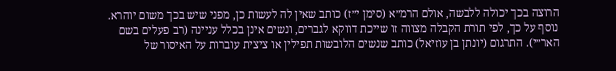הרוצה בכך יכולה ללבשה, אולם הרמ״א (סימן י״ז) כותב שאין לה לעשות כן, מפני שיש בכך משום יוהרא. נוסף על כך, לפי תורת הקבלה מצווה זו שייכת דווקא לגברים, ונשים אינן בכלל עניינה (רב פעלים בשם האר״י). התרגום (יונתן בן עוזיאל) כותב שנשים הלובשות תפילין או ציצית עוברות על האיסור של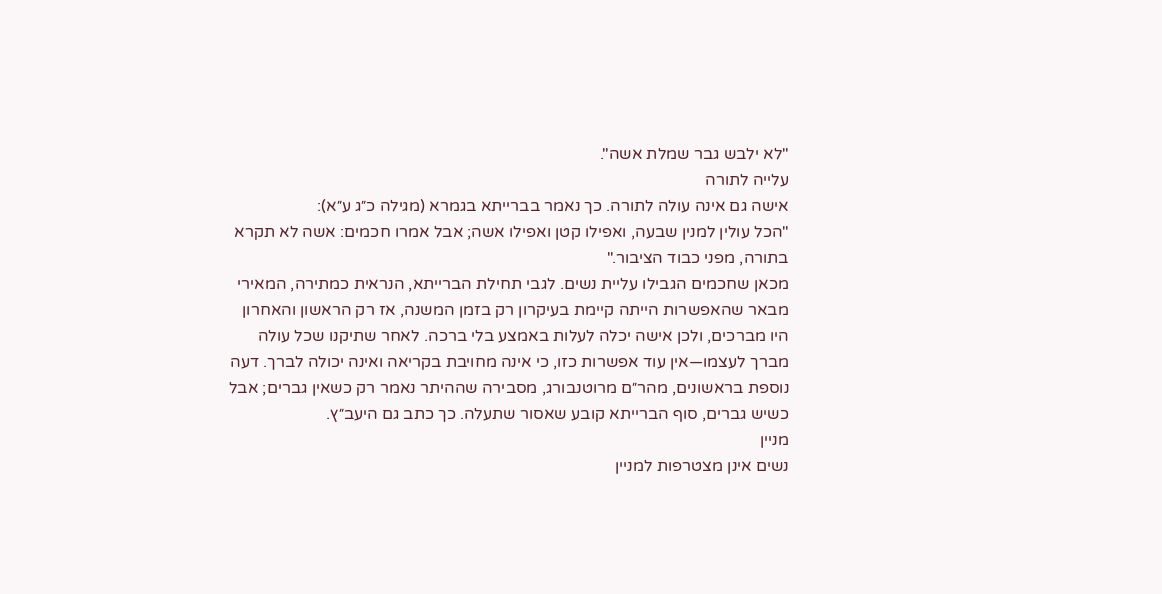"לא ילבש גבר שמלת אשה".
עלייה לתורה
אישה גם אינה עולה לתורה. כך נאמר בברייתא בגמרא (מגילה כ״ג ע״א):
"הכל עולין למנין שבעה, ואפילו קטן ואפילו אשה; אבל אמרו חכמים: אשה לא תקרא בתורה, מפני כבוד הציבור."
מכאן שחכמים הגבילו עליית נשים. לגבי תחילת הברייתא, הנראית כמתירה, המאירי מבאר שהאפשרות הייתה קיימת בעיקרון רק בזמן המשנה, אז רק הראשון והאחרון היו מברכים, ולכן אישה יכלה לעלות באמצע בלי ברכה. לאחר שתיקנו שכל עולה מברך לעצמו—אין עוד אפשרות כזו, כי אינה מחויבת בקריאה ואינה יכולה לברך. דעה נוספת בראשונים, מהר״ם מרוטנבורג, מסבירה שההיתר נאמר רק כשאין גברים; אבל כשיש גברים, סוף הברייתא קובע שאסור שתעלה. כך כתב גם היעב״ץ.
מניין
נשים אינן מצטרפות למניין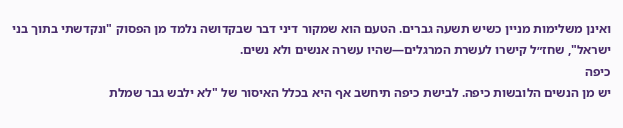ואינן משלימות מניין כשיש תשעה גברים. הטעם הוא שמקור דיני דבר שבקדושה נלמד מן הפסוק "ונקדשתי בתוך בני ישראל", שחז״ל קישרו לעשרת המרגלים—שהיו עשרה אנשים ולא נשים.
כיפה
יש מן הנשים הלובשות כיפה. לבישת כיפה תיחשב אף היא בכלל האיסור של "לא ילבש גבר שמלת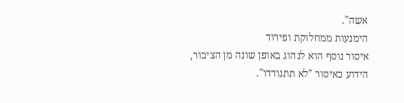אשה".
הימנעות ממחלוקת ופירוד
איסור נוסף הוא לנהוג באופן שונה מן הציבור, הידוע כאיסור "לא תתגודדו".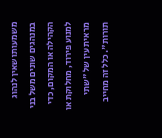משמעותו שאין לנהוג במנהגים שונים משל בני הקהילה או המקום, כדי למנוע פירוד, מחלוקת או מראית עין של "שתי תורות". כלל זה מחייב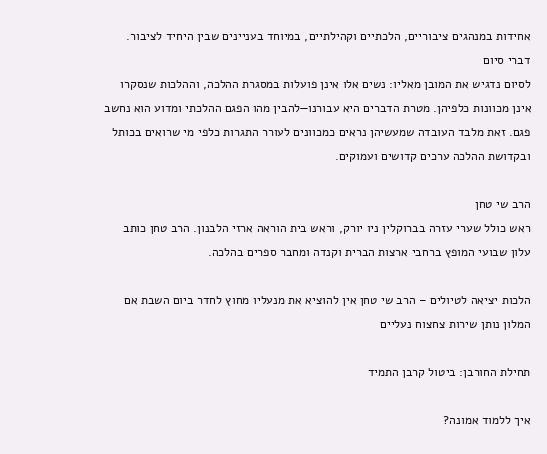אחידות במנהגים ציבוריים, הלכתיים וקהילתיים, במיוחד בעניינים שבין היחיד לציבור.
דברי סיום
לסיום נדגיש את המובן מאליו: נשים אלו אינן פועלות במסגרת ההלכה, וההלכות שנסקרו אינן מכוונות כלפיהן. מטרת הדברים היא עבורנו—להבין מהו הפגם ההלכתי ומדוע הוא נחשב פגם. זאת מלבד העובדה שמעשיהן נראים כמכוונים לעורר התגרות כלפי מי שרואים בכותל ובקדושת ההלכה ערכים קדושים ועמוקים.

הרב שי טחן
ראש כולל שערי עזרה בברוקלין ניו יורק, וראש בית הוראה ארזי הלבנון. הרב טחן כותב עלון שבועי המופץ ברחבי ארצות הברית וקנדה ומחבר ספרים בהלכה.

הלכות יציאה לטיולים – הרב שי טחן אין להוציא את מנעליו מחוץ לחדר ביום השבת אם המלון נותן שירות צחצוח נעליים

תחילת החורבן: ביטול קרבן התמיד

איך ללמוד אמונה?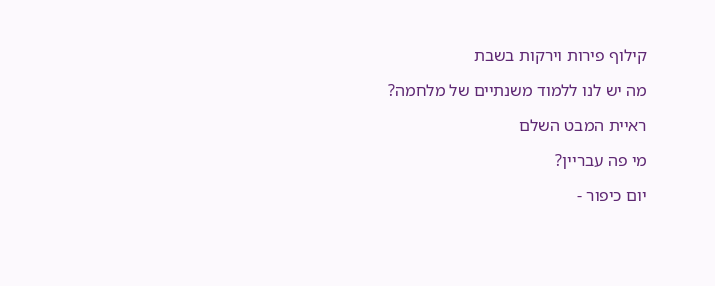קילוף פירות וירקות בשבת

מה יש לנו ללמוד משנתיים של מלחמה?

ראיית המבט השלם

מי פה עבריין?

יום כיפור -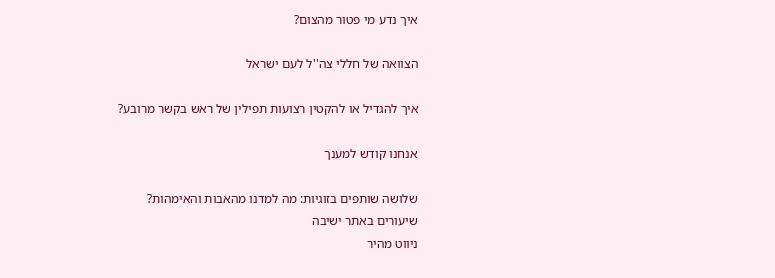איך נדע מי פטור מהצום?

הצוואה של חללי צה''ל לעם ישראל

איך להגדיל או להקטין רצועות תפילין של ראש בקשר מרובע?

אנחנו קודש למענך

שלושה שותפים בזוגיות: מה למדנו מהאבות והאימהות?
שיעורים באתר ישיבה
ניווט מהיר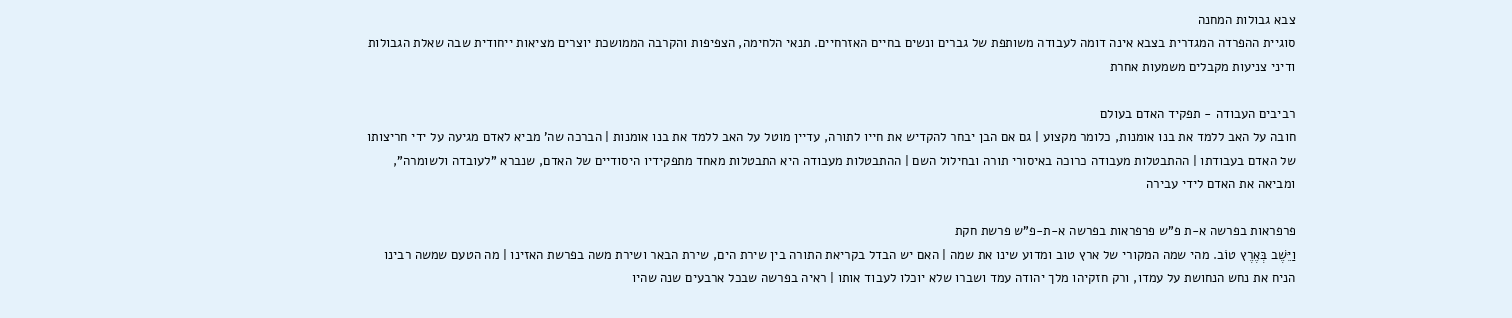צבא גבולות המחנה
סוגיית ההפרדה המגדרית בצבא אינה דומה לעבודה משותפת של גברים ונשים בחיים האזרחיים. תנאי הלחימה, הצפיפות והקרבה הממושכת יוצרים מציאות ייחודית שבה שאלת הגבולות ודיני צניעות מקבלים משמעות אחרת

רביבים העבודה - תפקיד האדם בעולם
חובה על האב ללמד את בנו אומנות, כלומר מקצוע | גם אם הבן יבחר להקדיש את חייו לתורה, עדיין מוטל על האב ללמד את בנו אומנות | הברכה שה' מביא לאדם מגיעה על ידי חריצותו של האדם בעבודתו | ההתבטלות מעבודה כרוכה באיסורי תורה ובחילול השם | ההתבטלות מעבודה היא התבטלות מאחד מתפקידיו היסודיים של האדם, שנברא "לעובדה ולשומרה", ומביאה את האדם לידי עבירה

פרפראות בפרשה א-ת פ"ש פרפראות בפרשה א-ת-פ"ש פרשת חקת
וַיֵּשֶׁב בְּאֶרֶץ טוֹב. מהי שמה המקורי של ארץ טוב ומדוע שינו את שמה | האם יש הבדל בקריאת התורה בין שירת הים, שירת הבאר ושירת משה בפרשת האזינו | מה הטעם שמשה רבינו הניח את נחש הנחושת על עמדו, ורק חזקיהו מלך יהודה עמד ושברו שלא יוכלו לעבוד אותו | ראיה בפרשה שבכל ארבעים שנה שהיו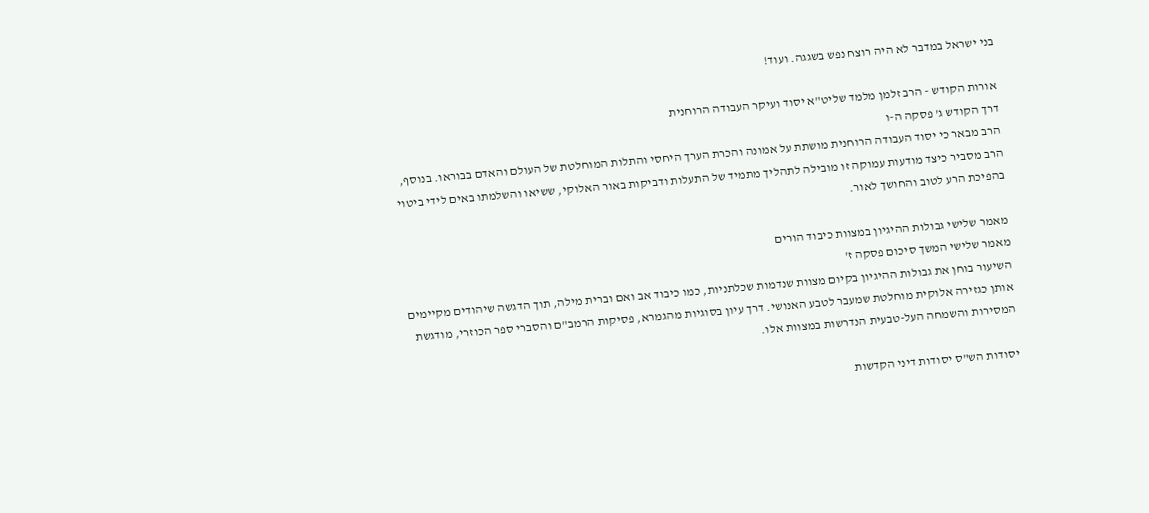בני ישראל במדבר לא היה רוצח נפש בשגגה. ועוד!

אורות הקודש - הרב זלמן מלמד שליט"א יסוד ועיקר העבודה הרוחנית
דרך הקודש ג' פסקה ה-ו
הרב מבאר כי יסוד העבודה הרוחנית מושתת על אמונה והכרת הערך היחסי והתלות המוחלטת של העולם והאדם בבוראו. בנוסף, הרב מסביר כיצד מודעות עמוקה זו מובילה לתהליך מתמיד של התעלות ודביקות באור האלוקי, ששיאו והשלמתו באים לידי ביטוי בהפיכת הרע לטוב והחושך לאור.

מאמר שלישי גבולות ההיגיון במצוות כיבוד הורים
מאמר שלישי המשך סיכום פסקה ז'
השיעור בוחן את גבולות ההיגיון בקיום מצוות שנדמות שכלתניות, כמו כיבוד אב ואם וברית מילה, תוך הדגשה שיהודים מקיימים אותן כגזירה אלוקית מוחלטת שמעבר לטבע האנושי. דרך עיון בסוגיות מהגמרא, פסיקות הרמב"ם והסברי ספר הכוזרי, מודגשת המסירות והשמחה העל-טבעית הנדרשות במצוות אלו.

יסודות הש"ס יסודות דיני הקדשות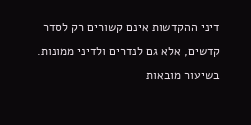דיני ההקדשות אינם קשורים רק לסדר קדשים, אלא גם לנדרים ולדיני ממונות. בשיעור מובאות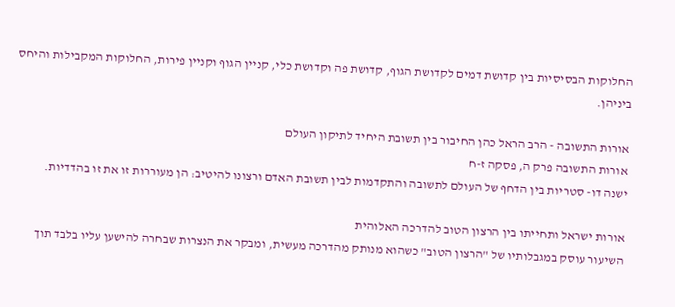החלוקות הבסיסיות בין קדושת דמים לקדושת הגוף, קדושת פה וקדושת כלי, קניין הגוף וקניין פירות, החלוקות המקבילות והיחס ביניהן.

אורות התשובה - הרב הראל כהן החיבור בין תשובת היחיד לתיקון העולם
אורות התשובה פרק ה, פסקה ז-ח
ישנה דו- סטריות בין הדחף של העולם לתשובה והתקדמות לבין תשובת האדם ורצונו להיטיב: הן מעוררות זו את זו בהדדיות.

אורות ישראל ותחייתו בין הרצון הטוב להדרכה האלוהית
השיעור עוסק במגבלותיו של "הרצון הטוב" כשהוא מנותק מהדרכה מעשית, ומבקר את הנצרות שבחרה להישען עליו בלבד תוך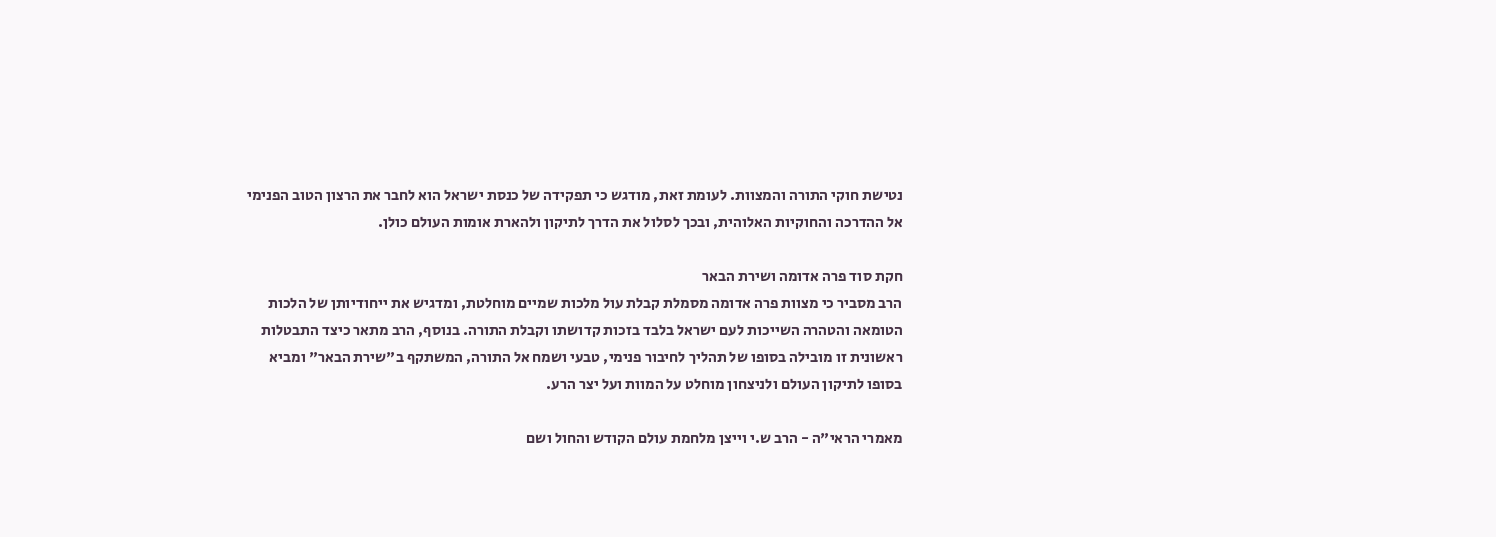נטישת חוקי התורה והמצוות. לעומת זאת, מודגש כי תפקידה של כנסת ישראל הוא לחבר את הרצון הטוב הפנימי אל ההדרכה והחוקיות האלוהית, ובכך לסלול את הדרך לתיקון ולהארת אומות העולם כולן.

חקת סוד פרה אדומה ושירת הבאר
הרב מסביר כי מצוות פרה אדומה מסמלת קבלת עול מלכות שמיים מוחלטת, ומדגיש את ייחודיותן של הלכות הטומאה והטהרה השייכות לעם ישראל בלבד בזכות קדושתו וקבלת התורה. בנוסף, הרב מתאר כיצד התבטלות ראשונית זו מובילה בסופו של תהליך לחיבור פנימי, טבעי ושמח אל התורה, המשתקף ב"שירת הבאר" ומביא בסופו לתיקון העולם ולניצחון מוחלט על המוות ועל יצר הרע.

מאמרי הראי"ה - הרב ש.י וייצן מלחמת עולם הקודש והחול ושם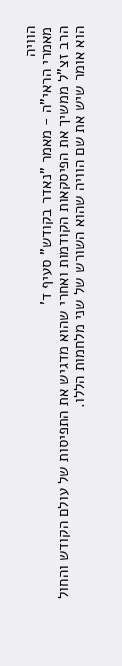הוויה
מאמרי הראי"ה - מאמר "נאדר בקודש" סעיף ד'
הרב זצ"ל ממשיך את הפיסקאות הקודמות ואחרי שהוא מדגיש את התפיסות של עולם הקודש והחול הוא אומר שיש את שם הוויה שהוא השורש של שני מלחמות הללו.